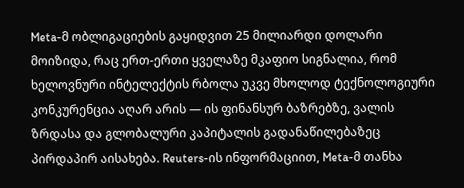Meta-მ ობლიგაციების გაყიდვით 25 მილიარდი დოლარი მოიზიდა, რაც ერთ-ერთი ყველაზე მკაფიო სიგნალია, რომ ხელოვნური ინტელექტის რბოლა უკვე მხოლოდ ტექნოლოგიური კონკურენცია აღარ არის — ის ფინანსურ ბაზრებზე, ვალის ზრდასა და გლობალური კაპიტალის გადანაწილებაზეც პირდაპირ აისახება. Reuters-ის ინფორმაციით, Meta-მ თანხა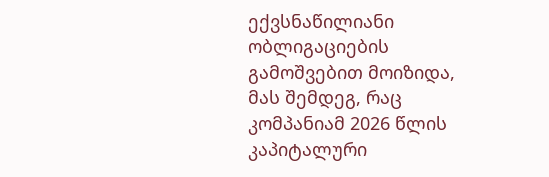ექვსნაწილიანი ობლიგაციების გამოშვებით მოიზიდა, მას შემდეგ, რაც კომპანიამ 2026 წლის კაპიტალური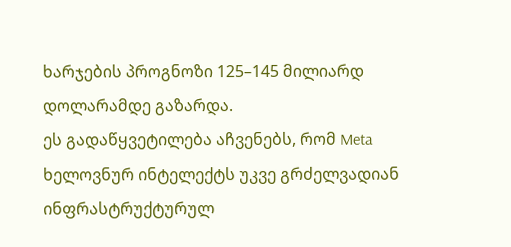ხარჯების პროგნოზი 125–145 მილიარდ დოლარამდე გაზარდა.
ეს გადაწყვეტილება აჩვენებს, რომ Meta ხელოვნურ ინტელექტს უკვე გრძელვადიან ინფრასტრუქტურულ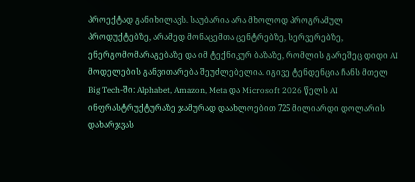პროექტად განიხილავს. საუბარია არა მხოლოდ პროგრამულ პროდუქტებზე, არამედ მონაცემთა ცენტრებზე, სერვერებზე, ენერგომომარაგებაზე და იმ ტექნიკურ ბაზაზე, რომლის გარეშეც დიდი AI მოდელების განვითარება შეუძლებელია. იგივე ტენდენცია ჩანს მთელ Big Tech-ში: Alphabet, Amazon, Meta და Microsoft 2026 წელს AI ინფრასტრუქტურაზე ჯამურად დაახლოებით 725 მილიარდი დოლარის დახარჯვას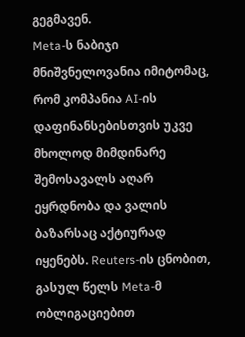გეგმავენ.
Meta-ს ნაბიჯი მნიშვნელოვანია იმიტომაც, რომ კომპანია AI-ის დაფინანსებისთვის უკვე მხოლოდ მიმდინარე შემოსავალს აღარ ეყრდნობა და ვალის ბაზარსაც აქტიურად იყენებს. Reuters-ის ცნობით, გასულ წელს Meta-მ ობლიგაციებით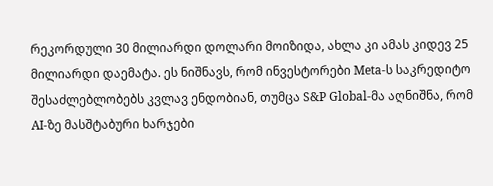რეკორდული 30 მილიარდი დოლარი მოიზიდა, ახლა კი ამას კიდევ 25 მილიარდი დაემატა. ეს ნიშნავს, რომ ინვესტორები Meta-ს საკრედიტო შესაძლებლობებს კვლავ ენდობიან, თუმცა S&P Global-მა აღნიშნა, რომ AI-ზე მასშტაბური ხარჯები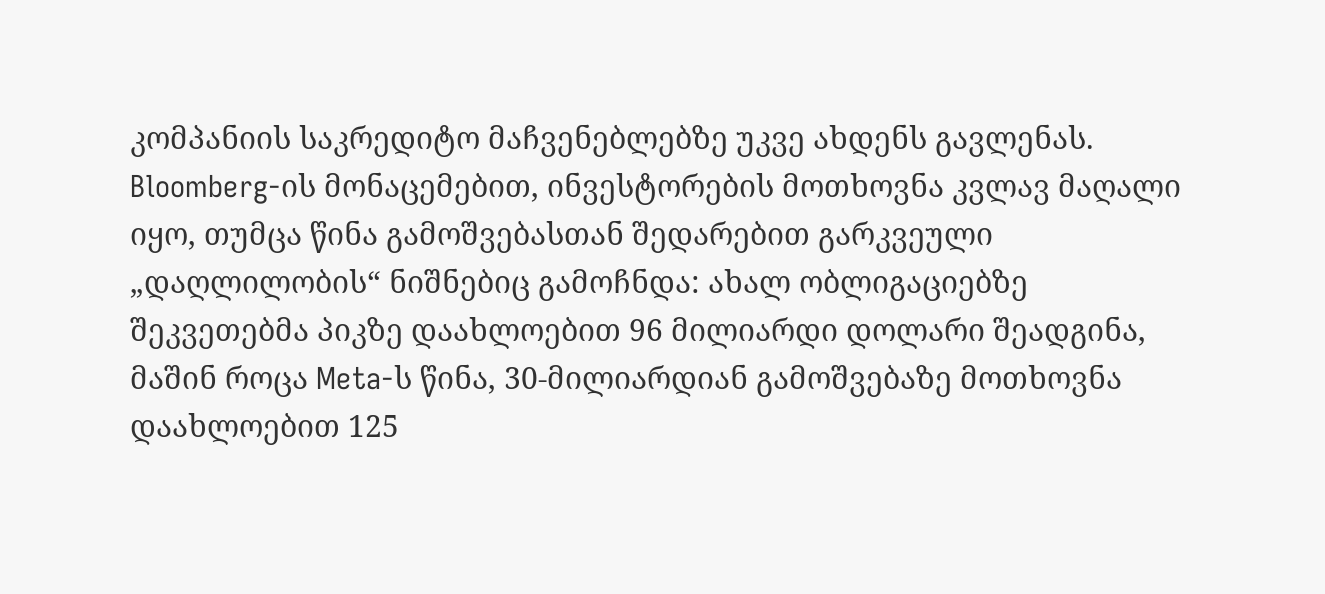კომპანიის საკრედიტო მაჩვენებლებზე უკვე ახდენს გავლენას.
Bloomberg-ის მონაცემებით, ინვესტორების მოთხოვნა კვლავ მაღალი იყო, თუმცა წინა გამოშვებასთან შედარებით გარკვეული „დაღლილობის“ ნიშნებიც გამოჩნდა: ახალ ობლიგაციებზე შეკვეთებმა პიკზე დაახლოებით 96 მილიარდი დოლარი შეადგინა, მაშინ როცა Meta-ს წინა, 30-მილიარდიან გამოშვებაზე მოთხოვნა დაახლოებით 125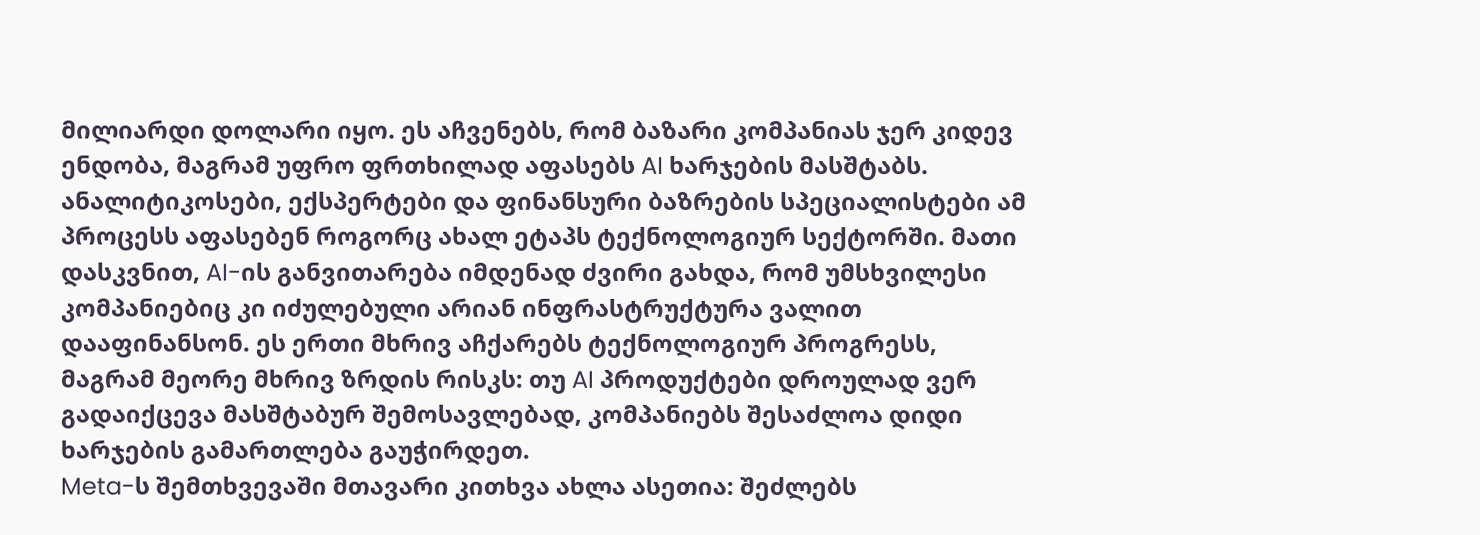მილიარდი დოლარი იყო. ეს აჩვენებს, რომ ბაზარი კომპანიას ჯერ კიდევ ენდობა, მაგრამ უფრო ფრთხილად აფასებს AI ხარჯების მასშტაბს.
ანალიტიკოსები, ექსპერტები და ფინანსური ბაზრების სპეციალისტები ამ პროცესს აფასებენ როგორც ახალ ეტაპს ტექნოლოგიურ სექტორში. მათი დასკვნით, AI-ის განვითარება იმდენად ძვირი გახდა, რომ უმსხვილესი კომპანიებიც კი იძულებული არიან ინფრასტრუქტურა ვალით დააფინანსონ. ეს ერთი მხრივ აჩქარებს ტექნოლოგიურ პროგრესს, მაგრამ მეორე მხრივ ზრდის რისკს: თუ AI პროდუქტები დროულად ვერ გადაიქცევა მასშტაბურ შემოსავლებად, კომპანიებს შესაძლოა დიდი ხარჯების გამართლება გაუჭირდეთ.
Meta-ს შემთხვევაში მთავარი კითხვა ახლა ასეთია: შეძლებს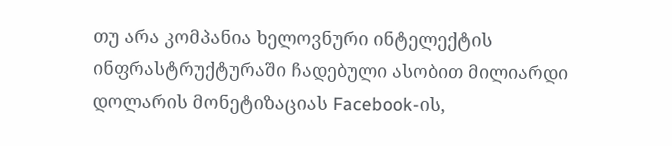თუ არა კომპანია ხელოვნური ინტელექტის ინფრასტრუქტურაში ჩადებული ასობით მილიარდი დოლარის მონეტიზაციას Facebook-ის,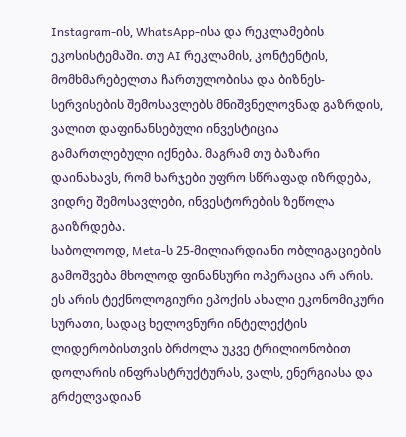Instagram-ის, WhatsApp-ისა და რეკლამების ეკოსისტემაში. თუ AI რეკლამის, კონტენტის, მომხმარებელთა ჩართულობისა და ბიზნეს-სერვისების შემოსავლებს მნიშვნელოვნად გაზრდის, ვალით დაფინანსებული ინვესტიცია გამართლებული იქნება. მაგრამ თუ ბაზარი დაინახავს, რომ ხარჯები უფრო სწრაფად იზრდება, ვიდრე შემოსავლები, ინვესტორების ზეწოლა გაიზრდება.
საბოლოოდ, Meta-ს 25-მილიარდიანი ობლიგაციების გამოშვება მხოლოდ ფინანსური ოპერაცია არ არის. ეს არის ტექნოლოგიური ეპოქის ახალი ეკონომიკური სურათი, სადაც ხელოვნური ინტელექტის ლიდერობისთვის ბრძოლა უკვე ტრილიონობით დოლარის ინფრასტრუქტურას, ვალს, ენერგიასა და გრძელვადიან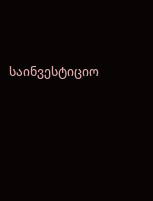საინვესტიციო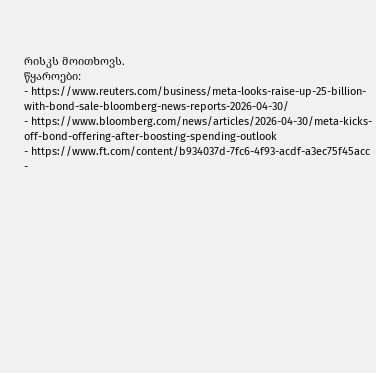რისკს მოითხოვს.
წყაროები:
- https://www.reuters.com/business/meta-looks-raise-up-25-billion-with-bond-sale-bloomberg-news-reports-2026-04-30/
- https://www.bloomberg.com/news/articles/2026-04-30/meta-kicks-off-bond-offering-after-boosting-spending-outlook
- https://www.ft.com/content/b934037d-7fc6-4f93-acdf-a3ec75f45acc
-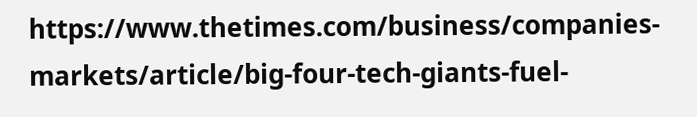https://www.thetimes.com/business/companies-markets/article/big-four-tech-giants-fuel-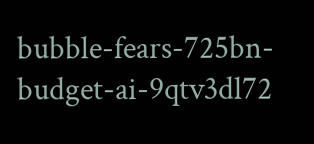bubble-fears-725bn-budget-ai-9qtv3dl72